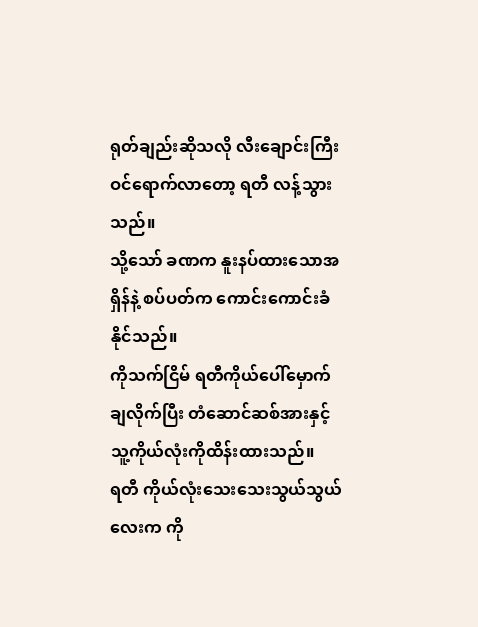ရုတ်ချည်းဆိုသလို လီးချောင်းကြီး ဝင်ရောက်လာတော့ ရတီ လန့်သွားသည်။
သို့သော် ခဏက နူးနပ်ထားသောအရှိန်နဲ့ စပ်ပတ်က ကောင်းကောင်းခံနိုင်သည်။
ကိုသက်ငြိမ် ရတီကိုယ်ပေါ်မှောက်ချလိုက်ပြီး တံဆောင်ဆစ်အားနှင့် သူ့ကိုယ်လုံးကိုထိန်းထားသည်။
ရတီ ကိုယ်လုံးသေးသေးသွယ်သွယ်လေးက ကို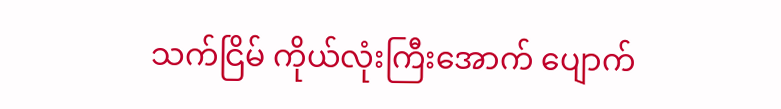သက်ငြိမ် ကိုယ်လုံးကြီးအောက် ပျောက်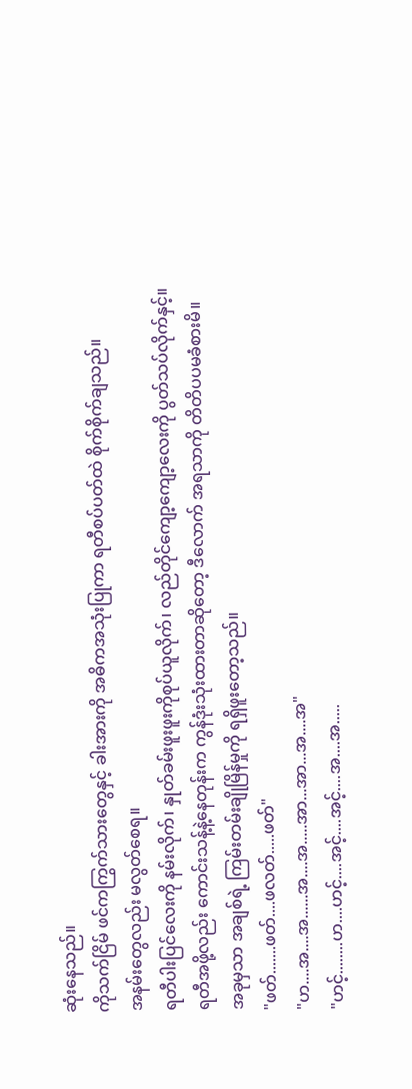ဆုံးနေသည်။
ကိုသက်ငြိမ် ဖင်ကကြွက်သားတွေနှင့် ခါးအားကို အဓိကအသုံးပြုကာ ရတီစပ်ပတ်ထဲ စိုက်စိုက်ချသည်။
အနမ်းတွေလည်း မလွတ်စေရ။
ရတီပါးပြင်လေးကို နမ်းလိုက်၊ နှုတ်ခမ်းဖူးဖူးကိုစုပ်ယူလိုက်၊ လည်တိုင်ကျော့ကျော့လေးကို ပွတ်သပ်လိုက်နှင့်။
ရတီအဖို့လည်း ကောင်းသန့်နဲ့နေတုန်းက ကွန်ဒုံးသုံးထားတာဆိုတော့ ဒီလောက် အရသာကို တိတိပပမခံစားမိ။
အခုမှသာ အချစ်ရဲ့ ကြမ်းတမ်းချိုမြိန်မှုကို ရရှိဖူးတော့သည်။
"ဖတ်.......ဖတ်....ဖလတ်.....ဖတ်"
"ဟ....အ....အ......အ....အ.....အာ...အာ...အ....အ"
"ဟင့်........ဟ....ဟင့်....အင့်....အင့်....အ....အ.....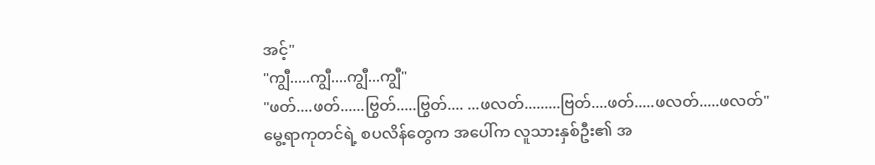အင့်"
"ကျွီ.....ကျွီ....ကျွီ...ကျွီ"
"ဖတ်....ဖတ်......ဗြွတ်.....ဗြွတ်.... ...ဖလတ်.........ဗြတ်....ဖတ်.....ဖလတ်.....ဖလတ်"
မွေ့ရာကုတင်ရဲ့ စပလိန်တွေက အပေါ်က လူသားနှစ်ဦး၏ အ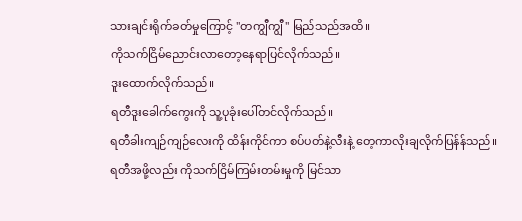သားချင်းရိုက်ခတ်မှုကြောင့် "တကျွီကျွီ" မြည်သည်အထိ။
ကိုသက်ငြိမ်ညောင်းလာတော့နေရာပြင်လိုက်သည်။
ဒူးထောက်လိုက်သည်။
ရတီဒူးခေါက်ကွေးကို သူ့ပုခုံးပေါ်တင်လိုက်သည်။
ရတီခါးကျဉ်ကျဉ်လေးကို ထိန်းကိုင်ကာ စပ်ပတ်နဲ့လီးနဲ့ တေ့ကာလိုးချလိုက်ပြန်န်သည်။
ရတီအဖို့လည်း ကိုသက်ငြိမ်ကြမ်းတမ်းမှုကို မြင်သာ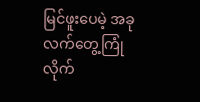မြင်ဖူးပေမဲ့ အခုလက်တွေ့ကြုံလိုက်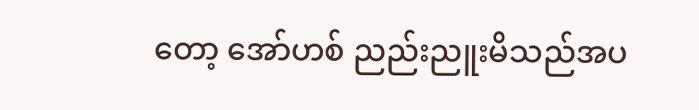တော့ အော်ဟစ် ညည်းညူးမိသည်အပ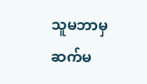သူမဘာမှဆက်မ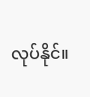လုပ်နိုင်။